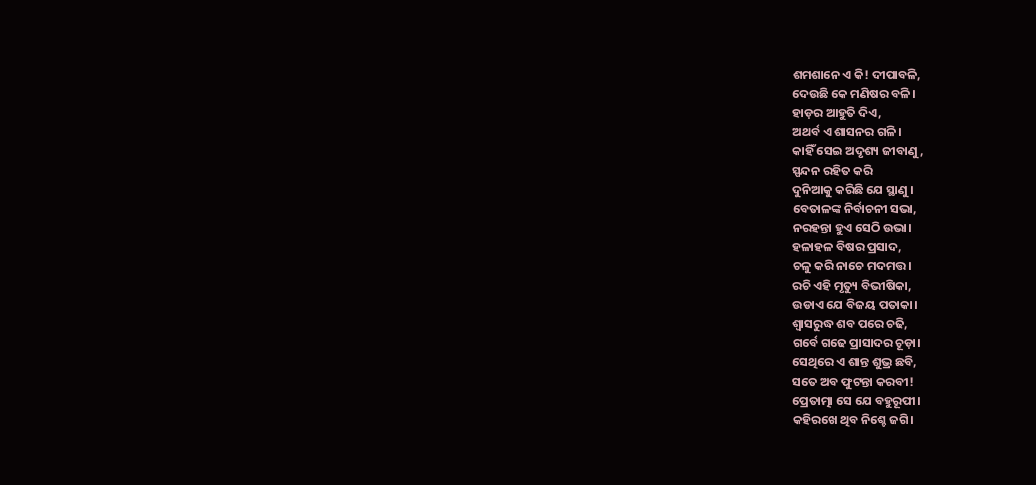ଶମଶାନେ ଏ କି! ଦୀପାବଳି,
ଦେଉଛି କେ ମଣିଷର ବଳି।
ହାଡ଼ର ଆହୁତି ଦିଏ,
ଅଥର୍ବ ଏ ଶାସନର ଗଳି।
କାହିଁ ସେଇ ଅଦୃଶ୍ୟ ଜୀବାଣୁ,
ସ୍ପନ୍ଦନ ରହିତ କରି
ଦୁନିଆକୁ କରିଛି ଯେ ସ୍ଥାଣୁ ।
ବେତାଳଙ୍କ ନିର୍ବାଚନୀ ସଭା,
ନରହନ୍ତା ହୁଏ ସେଠି ଉଭା।
ହଳାହଳ ବିଷର ପ୍ରସାଦ,
ଚଳୁ କରି ନାଚେ ମଦମତ୍ତ।
ରଚି ଏହି ମୃତ୍ୟୁ ବିଭୀଷିକା,
ଉଡାଏ ଯେ ବିଜୟ ପତାକା।
ଶ୍ୱାସରୁଦ୍ଧ ଶବ ପରେ ଚଢି,
ଗର୍ବେ ଗଢେ ପ୍ରାସାଦର ଚୂଡ଼ା।
ସେଥିରେ ଏ ଶାନ୍ତ ଶୁଭ୍ର ଛବି,
ସତେ ଅବ ଫୁଟନ୍ତା କରବୀ!
ପ୍ରେତାତ୍ମା ସେ ଯେ ବହୁରୂପୀ।
କହିରଖେ ଥିବ ନିଶ୍ଚେ ଜଗି।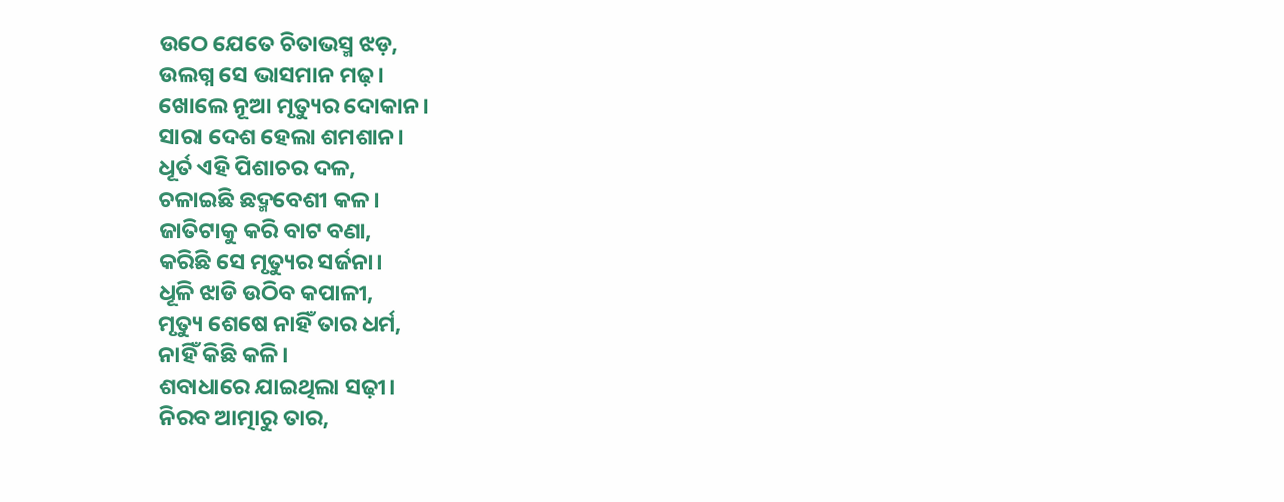ଉଠେ ଯେତେ ଚିତାଭସ୍ମ ଝଡ଼,
ଉଲଗ୍ନ ସେ ଭାସମାନ ମଢ଼।
ଖୋଲେ ନୂଆ ମୃତ୍ୟୁର ଦୋକାନ।
ସାରା ଦେଶ ହେଲା ଶମଶାନ।
ଧୂର୍ତ ଏହି ପିଶାଚର ଦଳ,
ଚଳାଇଛି ଛଦ୍ମବେଶୀ କଳ।
ଜାତିଟାକୁ କରି ବାଟ ବଣା,
କରିଛି ସେ ମୃତ୍ୟୁର ସର୍ଜନା।
ଧୂଳି ଝାଡି ଉଠିବ କପାଳୀ,
ମୃତ୍ୟୁ ଶେଷେ ନାହିଁ ତାର ଧର୍ମ,
ନାହିଁ କିଛି କଳି।
ଶବାଧାରେ ଯାଇଥିଲା ସଢ଼ୀ।
ନିରବ ଆତ୍ମାରୁ ତାର,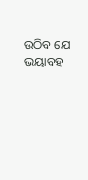ଉଠିବ ଯେ ଭୟାବହ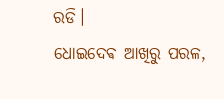ରଡି।
ଧୋଇଦେଵ ଆଖିରୁ ପରଳ,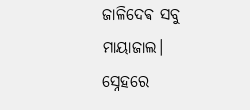ଜାଳିଦେଵ ସବୁ ମାୟାଜାଲ।
ସ୍ନେହରେ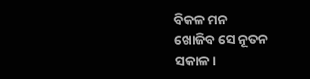ବିକଳ ମନ
ଖୋଜିବ ସେ ନୂତନ ସକାଳ।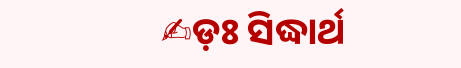✍ଡ଼ଃ ସିଦ୍ଧାର୍ଥ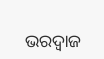ଭରଦ୍ୱାଜ